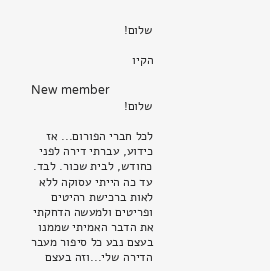שלום!

הקיו

New member
שלום!

לכל חברי הפורום... אז כידוע, עברתי דירה לפני כחודש, לבית שכור. לבד. עד כה הייתי עסוקה ללא לאות ברכישת רהיטים ופריטים ולמעשה הדחקתי את הדבר האמיתי שממנו בעצם נבע כל סיפור מעבר הדירה שלי...וזה בעצם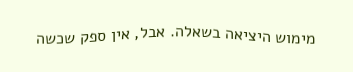מימוש היציאה בשאלה. אבל, אין ספק שכשה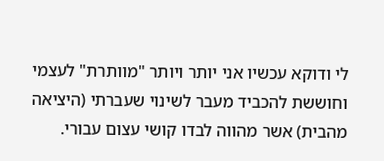לי ודוקא עכשיו אני יותר ויותר "מוותרת" לעצמי וחוששת להכביד מעבר לשינוי שעברתי (היציאה מהבית) אשר מהווה לבדו קושי עצום עבורי.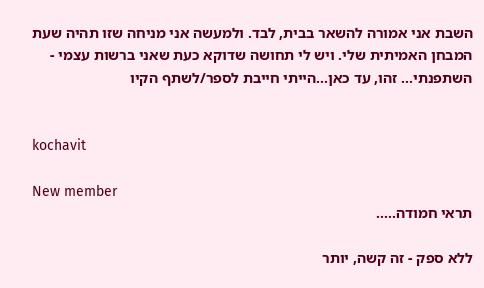השבת אני אמורה להשאר בבית, לבד. ולמעשה אני מניחה שזו תהיה שעת המבחן האמיתית שלי. ויש לי תחושה שדוקא כעת שאני ברשות עצמי - השתפנתי... זהו, עד כאן...הייתי חייבת לספר/לשתף הקיו


kochavit

New member
תראי חמודה.....

ללא ספק - זה קשה, יותר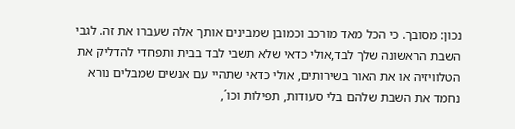נכון: מסובך. כי הכל מאד מורכב וכמובן שמבינים אותך אלה שעברו את זה. לגבי השבת הראשונה שלך לבד,אולי כדאי שלא תשבי לבד בבית ותפחדי להדליק את הטלוויזיה או את האור בשירותים, אולי כדאי שתהיי עם אנשים שמבלים נורא נחמד את השבת שלהם בלי סעודות, תפילות וכו´,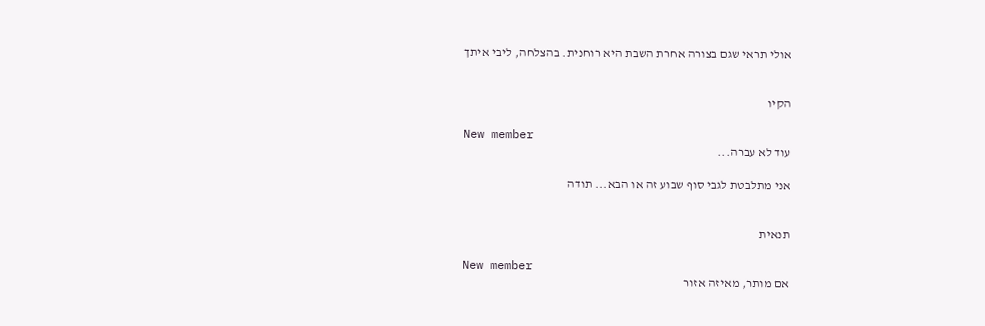אולי תראי שגם בצורה אחרת השבת היא רוחנית. בהצלחה, ליבי איתך


הקיו

New member
עוד לא עברה...

אני מתלבטת לגבי סוף שבוע זה או הבא... תודה


תנאית

New member
אם מותר, מאיזה אזור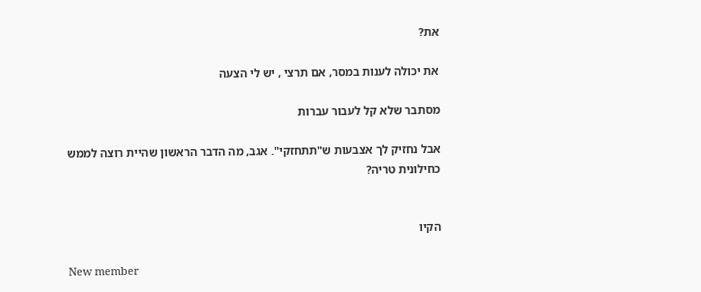את?

את יכולה לענות במסר, אם תרצי , יש לי הצעה

מסתבר שלא קל לעבור עברות

אבל נחזיק לך אצבעות ש"תתחזקי". אגב, מה הדבר הראשון שהיית רוצה לממש כחילונית טריה?


הקיו

New member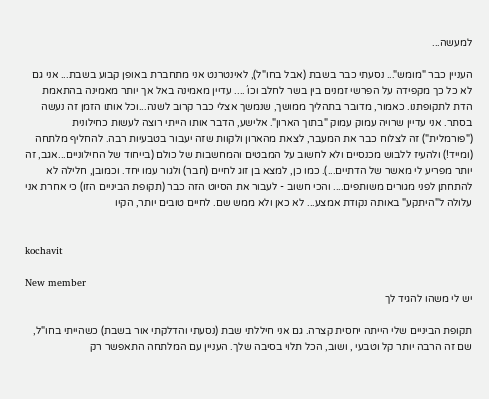למעשה...

העניין כבר "מומש"... נסעתי כבר בשבת (אבל בחו"ל), לאינטרנט אני מתחברת באופן קבוע בשבת... אני גם לא כל כך מקפידה על הפרשי זמנים בין בשר לחלב וכו´.... עדיין מאמינה באל אך יותר מאמינה בהתאמת הדת לתקופתנו. כאמור, מדובר בתהליך ממושך, שנמשך אצלי כבר קרוב לשנה...וכל אותו הזמן זה נעשה בסתר. אני עדיין שרויה עמוק עמוק "בתוך הארון". אלישע, הדבר אותו הייתי רוצה לעשות כחילונית ("פורמלית") זה לצלוח כבר את המעבר, לצאת מהארון ולקוות שזה יעבור בטבעיות רבה. להחליף מלתחה (ומייד!) ולהעיז ללבוש מכנסיים ולא לחשוב על המבטים והמחשבות של כולם (בייחוד של החילוניים...אגב, זה יותר מפריע לי מאשר של הדתיים...). כמו כן, למצא בן זוג לחיים (חבר) ולגור עמו יחד. וכמובן, חלילה לא להתחתן לפני מגורים משותפים.... והכי חשוב - לעבור את הסיוט הזה כבר (תקופת הביניים הזו) כי אחרת אני עלולה ל"היתקע" באותה נקודת אמצע... לא כאן ולא ממש שם. לחיים טובים יותר, הקיו


kochavit

New member
יש לי משהו להגיד לך

תקופת הביניים שלי הייתה יחסית קצרה. גם אני חיללתי שבת (נסעתי והדלקתי אור בשבת) כשהייתי בחו"ל, שם זה הרבה יותר קל וטבעי , ושוב, הכל תלוי בסיבה שלך. העניין עם המלתחה התאפשר רק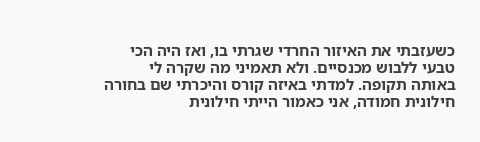כשעזבתי את האיזור החרדי שגרתי בו, ואז היה הכי טבעי ללבוש מכנסיים. ולא תאמיני מה שקרה לי באותה תקופה. למדתי באיזה קורס והיכרתי שם בחורה חילונית חמודה, אני כאמור הייתי חילונית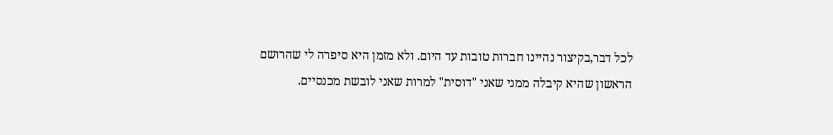לכל דבר,בקיצור נהיינו חברות טובות עד היום. ולא מזמן היא סיפרה לי שהרושם הראשון שהיא קיבלה ממני שאני "דוסית" למרות שאני לובשת מכנסיים.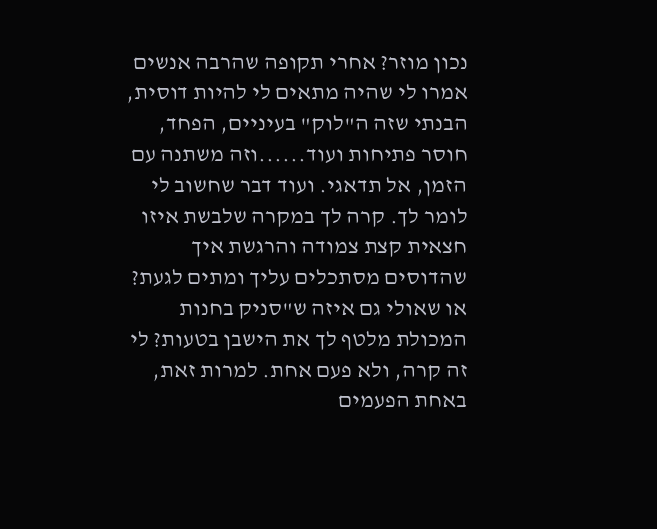נכון מוזר? אחרי תקופה שהרבה אנשים אמרו לי שהיה מתאים לי להיות דוסית, הבנתי שזה ה"לוק" בעיניים, הפחד, חוסר פתיחות ועוד......וזה משתנה עם הזמן, אל תדאגי. ועוד דבר שחשוב לי לומר לך. קרה לך במקרה שלבשת איזו חצאית קצת צמודה והרגשת איך שהדוסים מסתכלים עליך ומתים לגעת? או שאולי גם איזה ש"סניק בחנות המכולת מלטף לך את הישבן בטעות? לי זה קרה, ולא פעם אחת. למרות זאת, באחת הפעמים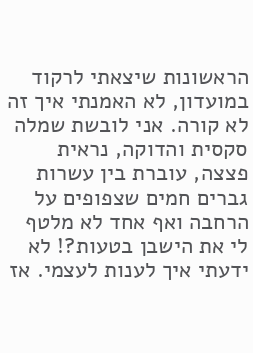הראשונות שיצאתי לרקוד במועדון, לא האמנתי איך זה לא קורה. אני לובשת שמלה סקסית והדוקה, נראית פצצה, עוברת בין עשרות גברים חמים שצפופים על הרחבה ואף אחד לא מלטף לי את הישבן בטעות?! לא ידעתי איך לענות לעצמי. אז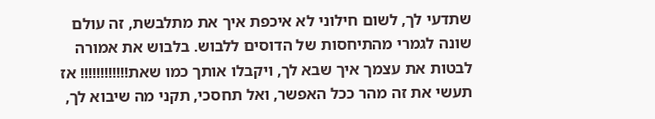שתדעי לך, לשום חילוני לא איכפת איך את מתלבשת, זה עולם שונה לגמרי מהתיחסות של הדוסים ללבוש. בלבוש את אמורה לבטות את עצמך איך שבא לך, ויקבלו אותך כמו שאת!!!!!!!!!!!! אז תעשי את זה מהר ככל האפשר, ואל תחסכי, תקני מה שיבוא לך,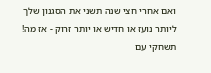ואם אחרי חצי שנה תשני את הסגנון שלך ליותר נועז או חדיש או יותר זרוק - אז מה! תשחקי עם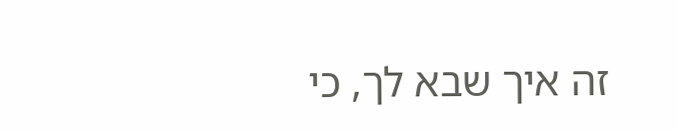זה איך שבא לך, כי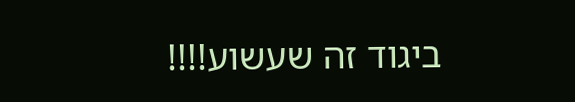ביגוד זה שעשוע!!!!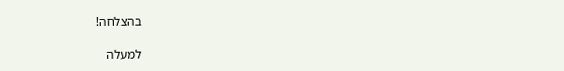בהצלחה!

למעלה